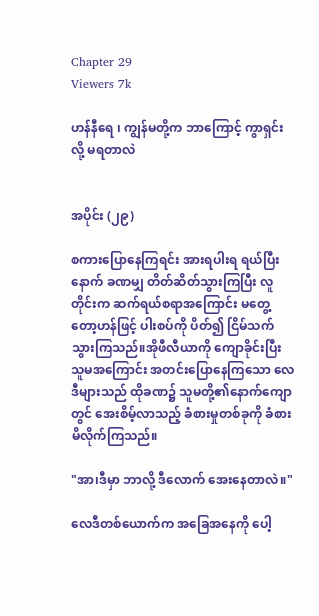Chapter 29
Viewers 7k

ဟန်နီရေ ၊ ကျွန်မတို့က ဘာကြောင့် ကွာရှင်းလို့ မရတာလဲ


အပိုင်း (၂၉)

စကားပြောနေကြရင်း အားရပါးရ ရယ်ပြီးနောက် ခဏမျှ တိတ်ဆိတ်သွားကြပြီး လူတိုင်းက ဆက်ရယ်စရာအကြောင်း မတွေ့တော့ဟန်ဖြင့် ပါးစပ်ကို ပိတ်၍ ငြိမ်သက်သွားကြသည်။အိုဖီလီယာကို ကျောခိုင်းပြီး သူမအကြောင်း အတင်းပြောနေကြသော လေဒီများသည် ထိုခဏ၌ သူမတို့၏နောက်ကျောတွင် အေးစိမ့်လာသည့် ခံစားမှုတစ်ခုကို ခံစားမိလိုက်ကြသည်။

"အာ၊ဒီမှာ ဘာလို့ ဒီလောက် အေးနေတာလဲ။"

လေဒီတစ်ယောက်က အခြေအနေကို ပေါ့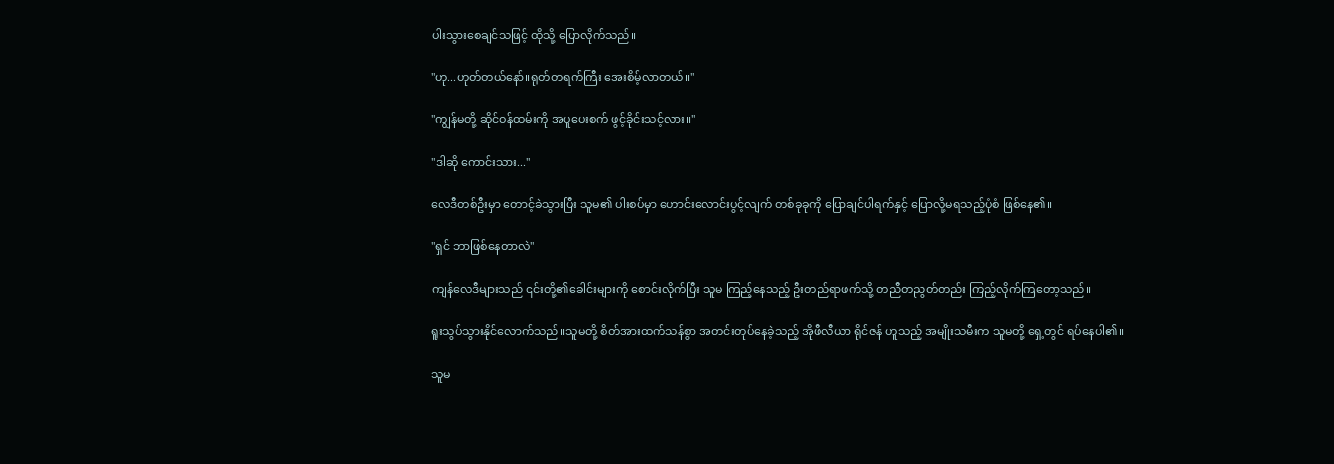ပါးသွားစေချင်သဖြင့် ထိုသို့ ပြောလိုက်သည်။

"ဟု...ဟုတ်တယ်နော်။ရုတ်တရက်ကြီး အေးစိမ့်လာတယ်။"

"ကျွန်မတို့ ဆိုင်ဝန်ထမ်းကို အပူပေးစက် ဖွင့်ခိုင်းသင့်လား။"

"ဒါဆို ကောင်းသား..."

လေဒီတစ်ဦးမှာ တောင့်ခဲသွားပြီး သူမ၏ ပါးစပ်မှာ ဟောင်းလောင်းပွင့်လျက် တစ်ခုခုကို ပြောချင်ပါရက်နှင့် ပြောလို့မရသည့်ပုံစံ ဖြစ်နေ၏။

"ရှင် ဘာဖြစ်နေတာလဲ"

ကျန်လေဒီများသည် ၎င်းတို့၏ခေါင်းများကို စောင်းလိုက်ပြီး သူမ ကြည့်နေသည့် ဦးတည်ရာဖက်သို့ တညီတညွတ်တည်း ကြည့်လိုက်ကြတော့သည်။

ရူးသွပ်သွားနိုင်လောက်သည်။သူမတို့ စိတ်အားထက်သန်စွာ အတင်းတုပ်နေခဲ့သည့် အိုဖီလီယာ ရိုင်ဇန် ဟူသည့် အမျိုးသမီးက သူမတို့ ရှေ့တွင် ရပ်နေပါ၏။

သူမ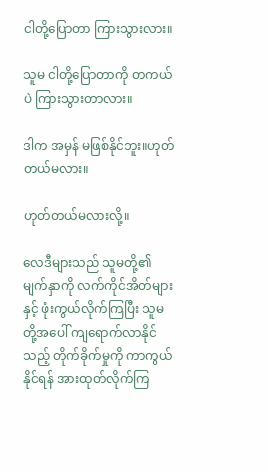ငါတို့ပြောတာ ကြားသွားလား။

သူမ ငါတို့ပြောတာကို တကယ်ပဲ ကြားသွားတာလား။

ဒါက အမှန် မဖြစ်နိုင်ဘူး။ဟုတ်တယ်မလား။

ဟုတ်တယ်မလားလို့။

လေဒီများသည် သူမတို့၏ မျက်နှာကို လက်ကိုင်အိတ်များနှင့် ဖုံးကွယ်လိုက်ကြပြီး သူမတို့အပေါ် ကျရောက်လာနိုင်သည့် တိုက်ခိုက်မှုကို ကာကွယ်နိုင်ရန် အားထုတ်လိုက်ကြ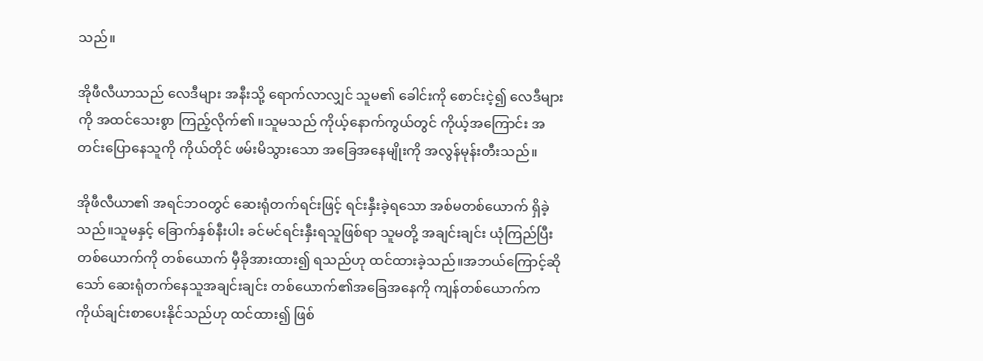သည်။

အိုဖီလီယာသည် လေဒီများ အနီးသို့ ရောက်လာလျှင် သူမ၏ ခေါင်းကို စောင်းငဲ့၍ လေဒီများကို အထင်သေးစွာ ကြည့်လိုက်၏။သူမသည် ကိုယ့်နောက်ကွယ်တွင် ကိုယ့်အကြောင်း အတင်းပြောနေသူကို ကိုယ်တိုင် ဖမ်းမိသွားသော အခြေအနေမျိုးကို အလွန်မုန်းတီးသည်။

အိုဖီလီယာ၏ အရင်ဘဝတွင် ဆေးရုံတက်ရင်းဖြင့် ရင်းနှီးခဲ့ရသော အစ်မတစ်ယောက် ရှိခဲ့သည်။သူမနှင့် ခြောက်နှစ်နီးပါး ခင်မင်ရင်းနှီးရသူဖြစ်ရာ သူမတို့ အချင်းချင်း ယုံကြည်ပြီး တစ်ယောက်ကို တစ်ယောက် မှီခိုအားထား၍ ရသည်ဟု ထင်ထားခဲ့သည်။အဘယ်ကြောင့်ဆိုသော် ဆေးရုံတက်နေသူအချင်းချင်း တစ်ယောက်၏အခြေအနေကို ကျန်တစ်ယောက်က ကိုယ်ချင်းစာပေးနိုင်သည်ဟု ထင်ထား၍ ဖြစ်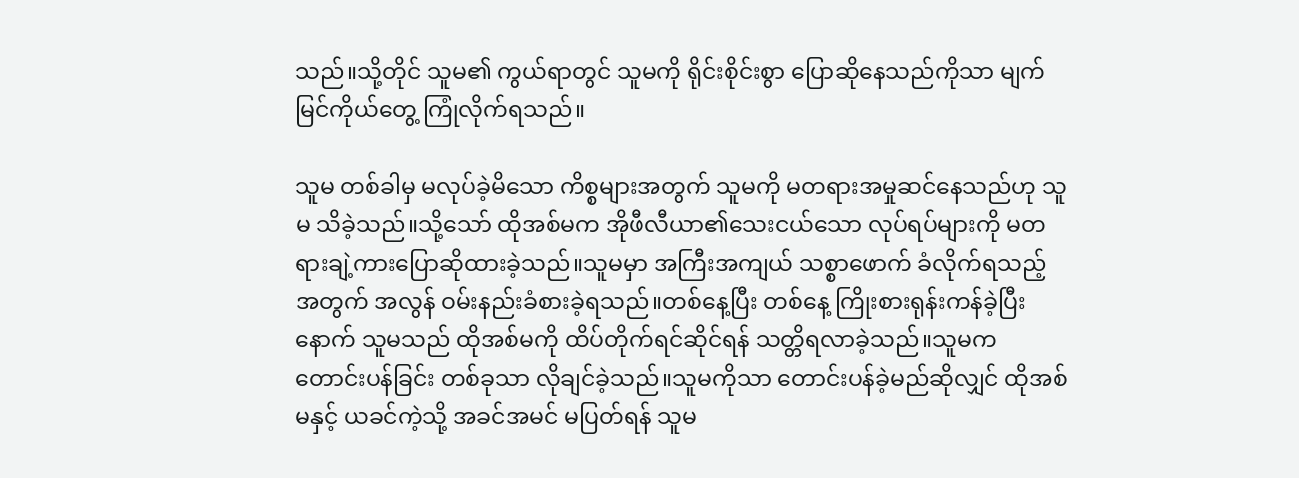သည်။သို့တိုင် သူမ၏ ကွယ်ရာတွင် သူမကို ရိုင်းစိုင်းစွာ ပြောဆိုနေသည်ကိုသာ မျက်မြင်ကိုယ်တွေ့ ကြုံလိုက်ရသည်။

သူမ တစ်ခါမှ မလုပ်ခဲ့မိသော ကိစ္စများအတွက် သူမကို မတရားအမှုဆင်နေသည်ဟု သူမ သိခဲ့သည်။သို့သော် ထိုအစ်မက အိုဖီလီယာ၏သေးငယ်သော လုပ်ရပ်များကို မတရားချဲ့ကားပြောဆိုထားခဲ့သည်။သူမမှာ အကြီးအကျယ် သစ္စာဖောက် ခံလိုက်ရသည့်အတွက် အလွန် ဝမ်းနည်းခံစားခဲ့ရသည်။တစ်နေ့ပြီး တစ်နေ့ ကြိုးစားရုန်းကန်ခဲ့ပြီးနောက် သူမသည် ထိုအစ်မကို ထိပ်တိုက်ရင်ဆိုင်ရန် သတ္တိရလာခဲ့သည်။သူမက တောင်းပန်ခြင်း တစ်ခုသာ လိုချင်ခဲ့သည်။သူမကိုသာ တောင်းပန်ခဲ့မည်ဆိုလျှင် ထိုအစ်မနှင့် ယခင်ကဲ့သို့ အခင်အမင် မပြတ်ရန် သူမ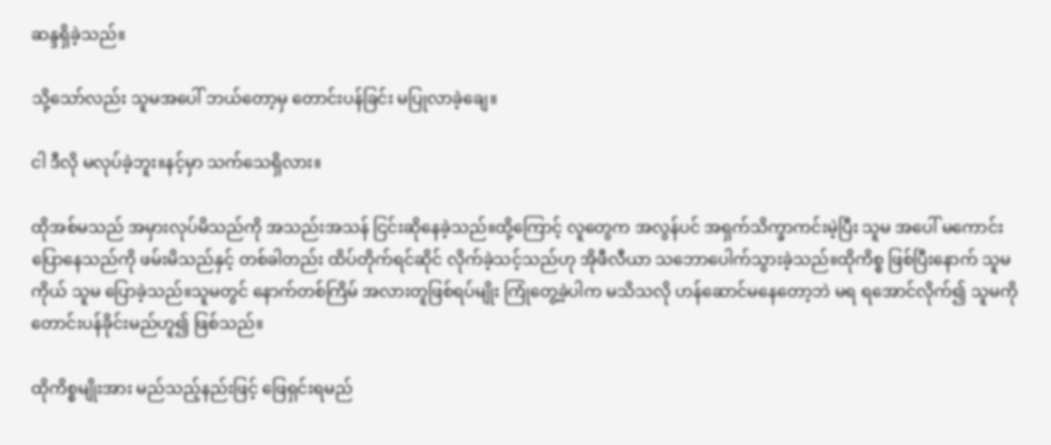ဆန္ဒရှိခဲ့သည်။

သို့သော်လည်း သူမအပေါ် ဘယ်တော့မှ တောင်းပန်ခြင်း မပြုလာခဲ့ချေ။

ငါ ဒီလို မလုပ်ခဲ့ဘူး။နင့်မှာ သက်သေရှိလား။

ထိုအစ်မသည် အမှားလုပ်မိသည်ကို အသည်းအသန် ငြင်းဆိုနေခဲ့သည်။ထို့ကြောင့် လူတွေက အလွန်ပင် အရှက်သိက္ခာကင်းမဲ့ပြီး သူမ အပေါ် မကောင်းပြောနေသည်ကို ဖမ်းမိသည်နှင့် တစ်ခါတည်း ထိပ်တိုက်ရင်ဆိုင် လိုက်ခဲ့သင့်သည်ဟု အိုဖီလီယာ သဘောပေါက်သွားခဲ့သည်။ထိုကိစ္စ ဖြစ်ပြီးနောက် သူမကိုယ် သူမ ပြောခဲ့သည်။သူမတွင် နောက်တစ်ကြိမ် အလားတူဖြစ်ရပ်မျိုး ကြုံတွေ့ခဲ့ပါက မသိသလို ဟန်ဆောင်မနေတော့ဘဲ မရ ရအောင်လိုက်၍ သူမကို တောင်းပန်ခိုင်းမည်ဟူ၍ ဖြစ်သည်။

ထိုကိစ္စမျိုးအား မည်သည့်နည်းဖြင့် ဖြေရှင်းရမည်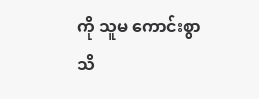ကို သူမ ကောင်းစွာ သိ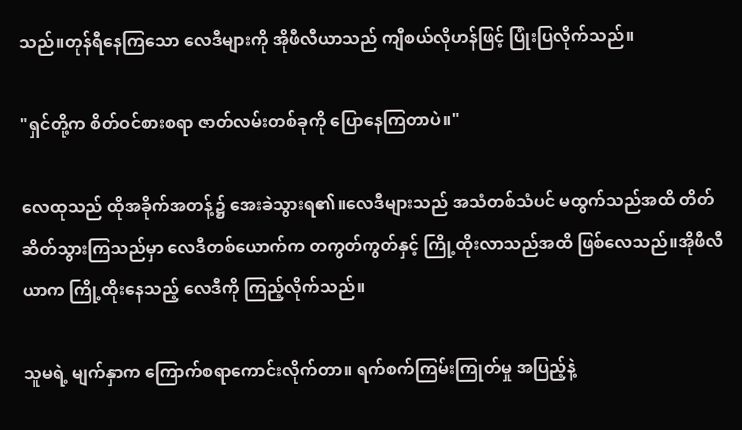သည်။တုန်ရီနေကြသော လေဒီများကို အိုဖီလီယာသည် ကျီစယ်လိုဟန်ဖြင့် ပြုံးပြလိုက်သည်။

"ရှင်တို့က စိတ်ဝင်စားစရာ ဇာတ်လမ်းတစ်ခုကို ပြောနေကြတာပဲ။"

လေထုသည် ထိုအခိုက်အတန့်၌ အေးခဲသွားရ၏။လေဒီများသည် အသံတစ်သံပင် မထွက်သည်အထိ တိတ်ဆိတ်သွားကြသည်မှာ လေဒီတစ်ယောက်က တကွတ်ကွတ်နှင့် ကြို့ထိုးလာသည်အထိ ဖြစ်လေသည်။အိုဖီလီယာက ကြို့ထိုးနေသည့် လေဒီကို ကြည့်လိုက်သည်။

သူမရဲ့ မျက်နှာက ကြောက်စရာကောင်းလိုက်တာ။ ရက်စက်ကြမ်းကြုတ်မှု အပြည့်နဲ့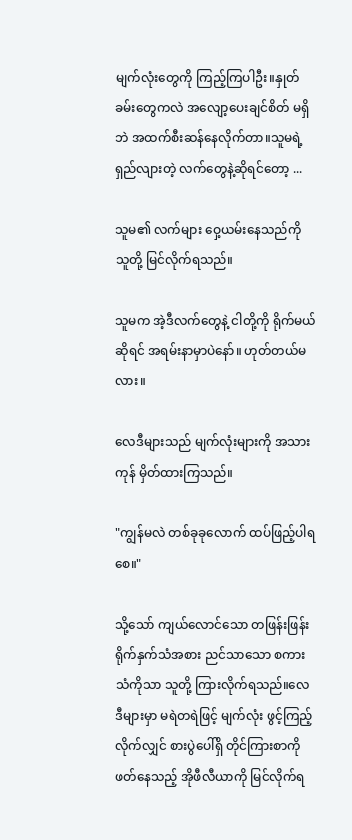မျက်လုံးတွေကို ကြည့်ကြပါဦး။နှုတ်ခမ်းတွေကလဲ အလျော့ပေးချင်စိတ် မရှိဘဲ အထက်စီးဆန်နေလိုက်တာ။သူမရဲ့ ရှည်လျားတဲ့ လက်တွေနဲ့ဆိုရင်တော့ ...

သူမ၏ လက်များ ဝှေ့ယမ်းနေသည်ကို သူတို့ မြင်လိုက်ရသည်။

သူမက အဲ့ဒီလက်တွေနဲ့ ငါတို့ကို ရိုက်မယ်ဆိုရင် အရမ်းနာမှာပဲနော်။ ဟုတ်တယ်မလား။

လေဒီများသည် မျက်လုံးများကို အသားကုန် မှိတ်ထားကြသည်။

"ကျွန်မလဲ တစ်ခုခုလောက် ထပ်ဖြည့်ပါရစေ။"

သို့သော် ကျယ်လောင်သော တဖြန်းဖြန်း ရိုက်နှက်သံအစား ညင်သာသော စကားသံကိုသာ သူတို့ ကြားလိုက်ရသည်။လေဒီများမှာ မရဲတရဲဖြင့် မျက်လုံး ဖွင့်ကြည့်လိုက်လျှင် စားပွဲပေါ်ရှိ တိုင်ကြားစာကို ဖတ်နေသည့် အိုဖီလီယာကို မြင်လိုက်ရ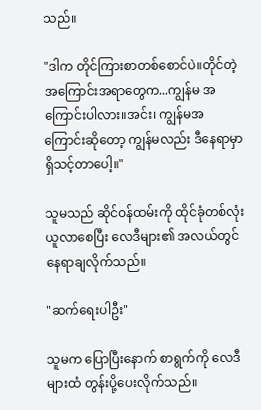သည်။

"ဒါက တိုင်ကြားစာတစ်စောင်ပဲ။တိုင်တဲ့အကြောင်းအရာတွေက...ကျွန်မ အကြောင်းပါလား။အင်း၊ ကျွန်မအကြောင်းဆိုတော့ ကျွန်မလည်း ဒီနေရာမှာ ရှိသင့်တာပေါ့။"

သူမသည် ဆိုင်ဝန်ထမ်းကို ထိုင်ခုံတစ်လုံး ယူလာစေပြီး လေဒီများ၏ အလယ်တွင် နေရာချလိုက်သည်။

"ဆက်ရေးပါဦး"

သူမက ပြောပြီးနောက် စာရွက်ကို လေဒီများထံ တွန်းပို့ပေးလိုက်သည်။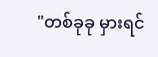"တစ်ခုခု မှားရင်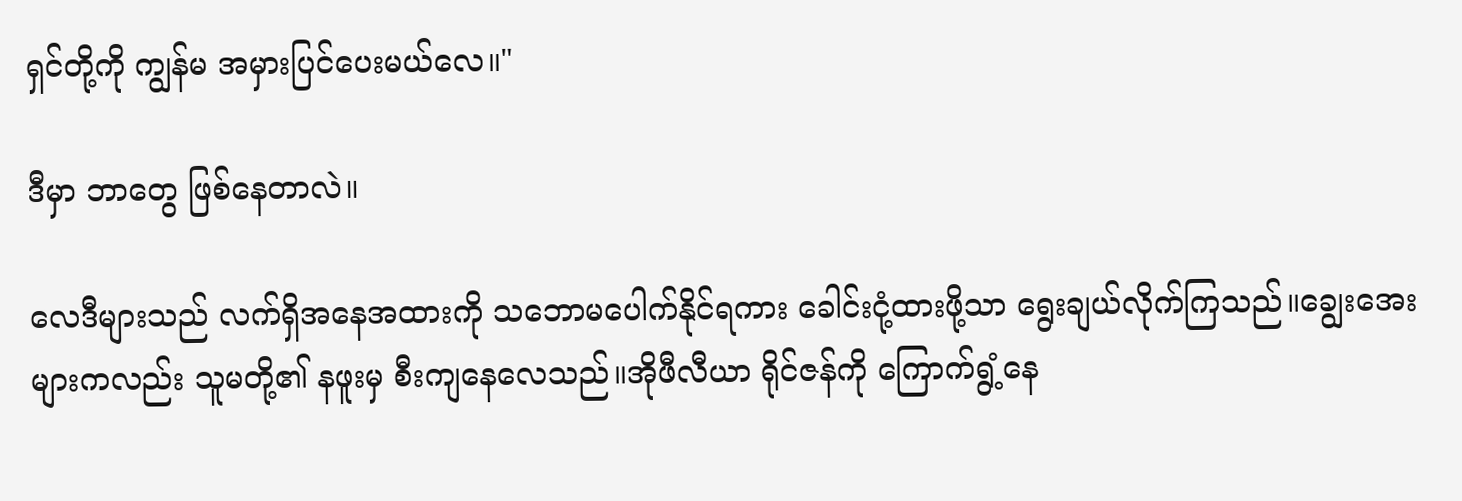ရှင်တို့ကို ကျွန်မ အမှားပြင်ပေးမယ်လေ။"

ဒီမှာ ဘာတွေ ဖြစ်နေတာလဲ။

လေဒီများသည် လက်ရှိအနေအထားကို သဘောမပေါက်နိုင်ရကား ခေါင်းငုံ့ထားဖို့သာ ရွေးချယ်လိုက်ကြသည်။ချွေးအေးများကလည်း သူမတို့၏ နဖူးမှ စီးကျနေလေသည်။အိုဖီလီယာ ရိုင်ဇန်ကို ကြောက်ရွံ့နေ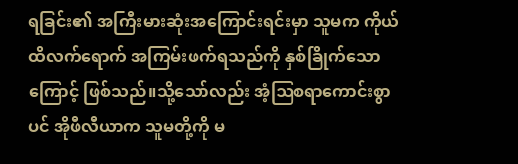ရခြင်း၏ အကြီးမားဆုံးအကြောင်းရင်းမှာ သူမက ကိုယ်ထိလက်ရောက် အကြမ်းဖက်ရသည်ကို နှစ်ခြိုက်သောကြောင့် ဖြစ်သည်။သို့သော်လည်း အံ့ဩစရာကောင်းစွာပင် အိုဖီလီယာက သူမတို့ကို မ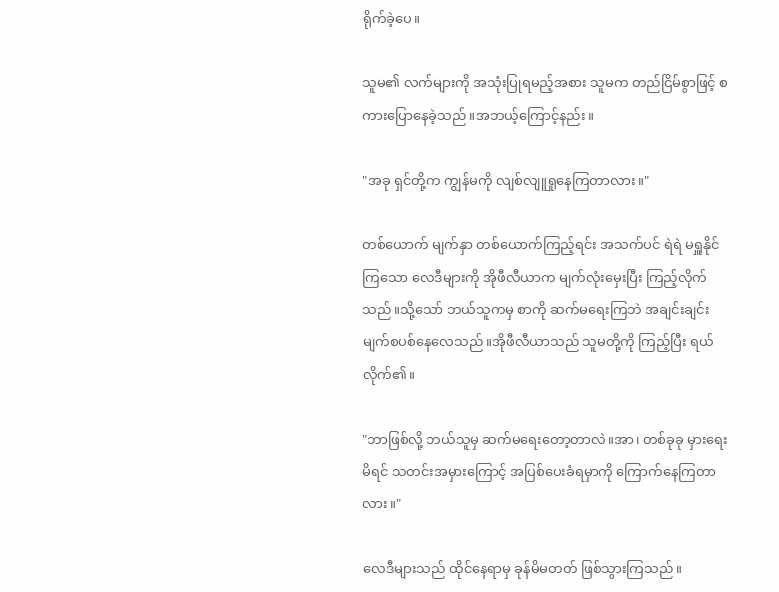ရိုက်ခဲ့ပေ။

သူမ၏ လက်များကို အသုံးပြုရမည့်အစား သူမက တည်ငြိမ်စွာဖြင့် စကားပြောနေခဲ့သည်။အဘယ့်ကြောင့်နည်း။

"အခု ရှင်တို့က ကျွန်မကို လျစ်လျူရှုနေကြတာလား။"

တစ်ယောက် မျက်နှာ တစ်ယောက်ကြည့်ရင်း အသက်ပင် ရဲရဲ မရှူနိုင်ကြသော လေဒီများကို အိုဖီလီယာက မျက်လုံးမှေးပြီး ကြည့်လိုက်သည်။သို့သော် ဘယ်သူကမှ စာကို ဆက်မရေးကြဘဲ အချင်းချင်း မျက်စပစ်နေလေသည်။အိုဖီလီယာသည် သူမတို့ကို ကြည့်ပြီး ရယ်လိုက်၏။

"ဘာဖြစ်လို့ ဘယ်သူမှ ဆက်မရေးတော့တာလဲ။အာ၊ တစ်ခုခု မှားရေးမိရင် သတင်းအမှားကြောင့် အပြစ်ပေးခံရမှာကို ကြောက်နေကြတာလား။"

လေဒီများသည် ထိုင်နေရာမှ ခုန်မိမတတ် ဖြစ်သွားကြသည်။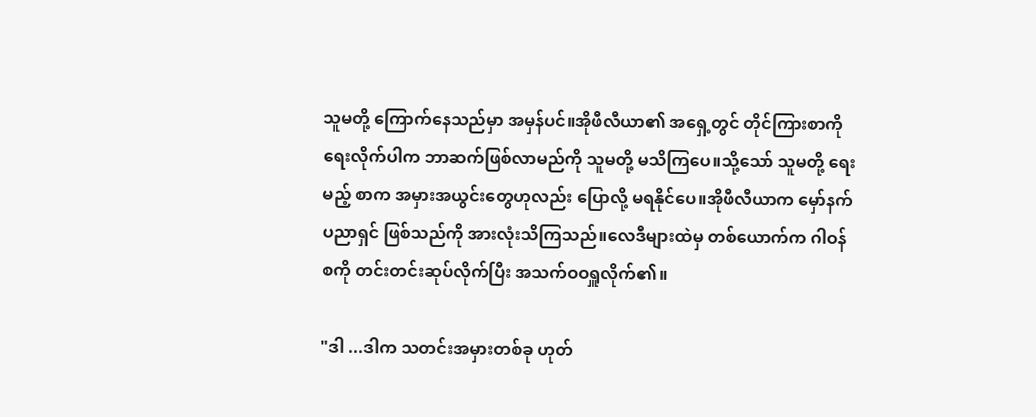သူမတို့ ကြောက်နေသည်မှာ အမှန်ပင်။အိုဖီလီယာ၏ အရှေ့တွင် တိုင်ကြားစာကို ရေးလိုက်ပါက ဘာဆက်ဖြစ်လာမည်ကို သူမတို့ မသိကြပေ။သို့သော် သူမတို့ ရေးမည့် စာက အမှားအယွင်းတွေဟုလည်း ပြောလို့ မရနိုင်ပေ။အိုဖီလီယာက မှော်နက်ပညာရှင် ဖြစ်သည်ကို အားလုံးသိကြသည်။လေဒီများထဲမှ တစ်ယောက်က ဂါဝန်စကို တင်းတင်းဆုပ်လိုက်ပြီး အသက်ဝဝရှူလိုက်၏။

"ဒါ ...ဒါက သတင်းအမှားတစ်ခု ဟုတ်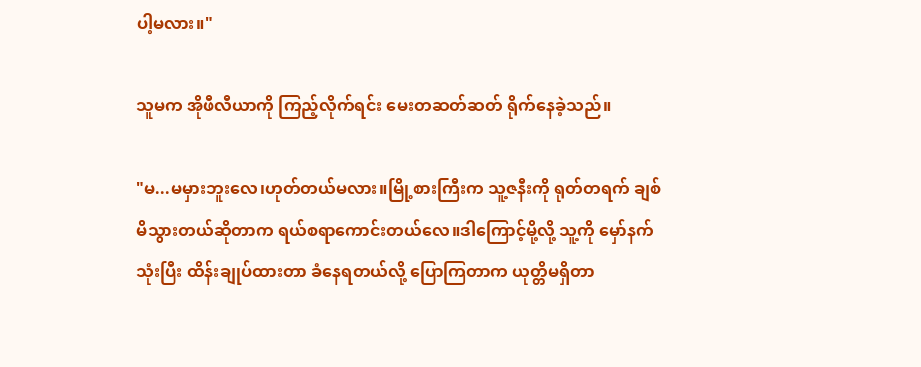ပါ့မလား။"

သူမက အိုဖီလီယာကို ကြည့်လိုက်ရင်း မေးတဆတ်ဆတ် ရိုက်နေခဲ့သည်။

"မ...မမှားဘူးလေ၊ဟုတ်တယ်မလား။မြို့စားကြီးက သူ့ဇနီးကို ရုတ်တရက် ချစ်မိသွားတယ်ဆိုတာက ရယ်စရာကောင်းတယ်လေ။ဒါကြောင့်မို့လို့ သူ့ကို မှော်နက်သုံးပြီး ထိန်းချုပ်ထားတာ ခံနေရတယ်လို့ ပြောကြတာက ယုတ္တိမရှိတာ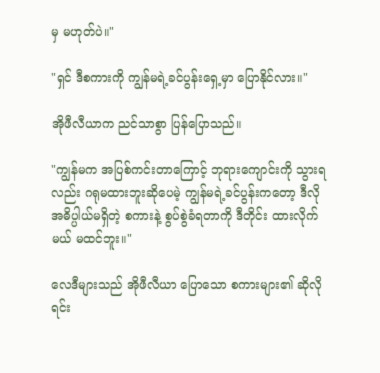မှ မဟုတ်ပဲ။"

"ရှင် ဒီစကားကို ကျွန်မရဲ့ခင်ပွန်းရှေ့မှာ ပြောနိုင်လား။"

အိုဖီလီယာက ညင်သာစွာ ပြန်ပြောသည်။

"ကျွန်မက အပြစ်ကင်းတာကြောင့် ဘုရားကျောင်းကို သွားရလည်း ဂရုမထားဘူးဆိုပေမဲ့ ကျွန်မရဲ့ခင်ပွန်းကတော့ ဒီလို အဓိပ္ပါယ်မရှိတဲ့ စကားနဲ့ စွပ်စွဲခံရတာကို ဒီတိုင်း ထားလိုက်မယ် မထင်ဘူး။"

လေဒီများသည် အိုဖီလီယာ ပြောသော စကားများ၏ ဆိုလိုရင်း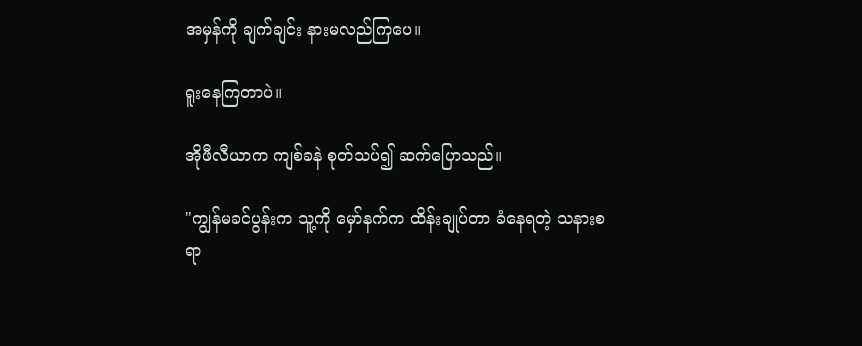အမှန်ကို ချက်ချင်း နားမလည်ကြပေ။

ရူးနေကြတာပဲ။

အိုဖီလီယာက ကျစ်ခနဲ စုတ်သပ်၍ ဆက်ပြောသည်။

"ကျွန်မခင်ပွန်းက သူ့ကို မှော်နက်က ထိန်းချုပ်တာ ခံနေရတဲ့ သနားစရာ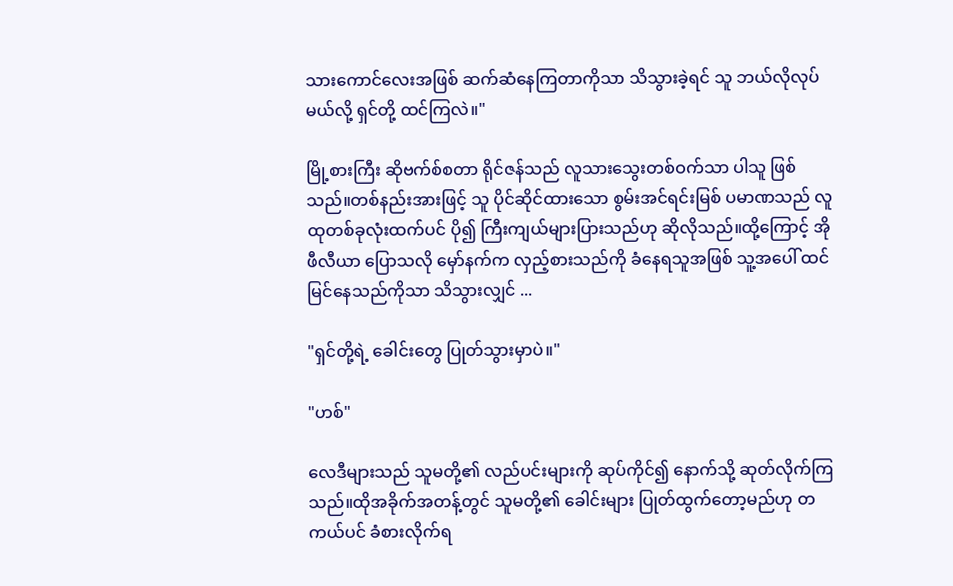သားကောင်လေးအဖြစ် ဆက်ဆံနေကြတာကိုသာ သိသွားခဲ့ရင် သူ ဘယ်လိုလုပ်မယ်လို့ ရှင်တို့ ထင်ကြလဲ။"

မြို့စားကြီး ဆိုဗက်စ်စတာ ရိုင်ဇန်သည် လူသားသွေးတစ်ဝက်သာ ပါသူ ဖြစ်သည်။တစ်နည်းအားဖြင့် သူ ပိုင်ဆိုင်ထားသော စွမ်းအင်ရင်းမြစ် ပမာဏသည် လူထုတစ်ခုလုံးထက်ပင် ပို၍ ကြီးကျယ်များပြားသည်ဟု ဆိုလိုသည်။ထို့ကြောင့် အိုဖီလီယာ ပြောသလို မှော်နက်က လှည့်စားသည်ကို ခံနေရသူအဖြစ် သူ့အပေါ် ထင်မြင်နေသည်ကိုသာ သိသွားလျှင် ...

"ရှင်တို့ရဲ့ ခေါင်းတွေ ပြုတ်သွားမှာပဲ။"

"ဟစ်"

လေဒီများသည် သူမတို့၏ လည်ပင်းများကို ဆုပ်ကိုင်၍ နောက်သို့ ဆုတ်လိုက်ကြသည်။ထိုအခိုက်အတန့်တွင် သူမတို့၏ ခေါင်းများ ပြုတ်ထွက်တော့မည်ဟု တကယ်ပင် ခံစားလိုက်ရ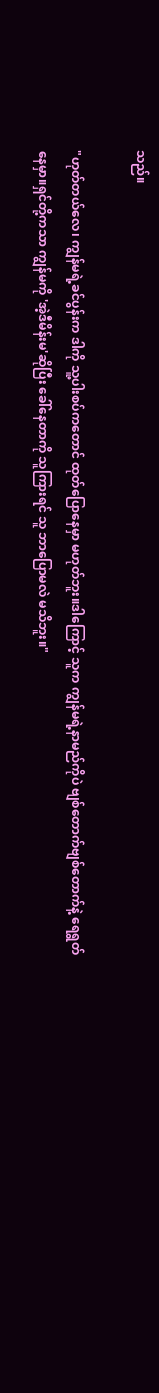သည်။

"ဟုတ်တယ်လေ၊ ကျွန်မရဲ့ခင်ပွန်းက ဒါကို သူ့ပါးစပ်ကတောင် ထုတ်ပြောနေမှာ မဟုတ်ဘူး။ဒါကြောင့် သူက ကျွန်မရဲ့နာမည်ကိုပဲ ဗျစ်တောက်ဗျစ်တောက်နဲ့ ရေရွတ်နေမှာ။ရှင်တို့ကသာ ကျွန်မကို 'အဲ့ဒီမိန်းမ'ဆိုပြီး ခေါ်နေတာကို သူကြားရင် သူ ဘာပြောမလဲ မသိဘူး။"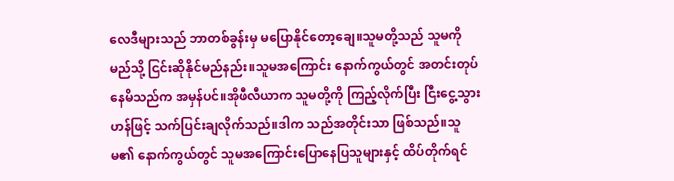လေဒီများသည် ဘာတစ်ခွန်းမှ မပြောနိုင်တော့ချေ။သူမတို့သည် သူမကို မည်သို့ ငြင်းဆိုနိုင်မည်နည်း။သူမအကြောင်း နောက်ကွယ်တွင် အတင်းတုပ်နေမိသည်က အမှန်ပင်။အိုဖီလီယာက သူမတို့ကို ကြည့်လိုက်ပြီး ငြီးငွေ့သွားဟန်ဖြင့် သက်ပြင်းချလိုက်သည်။ဒါက သည်အတိုင်းသာ ဖြစ်သည်။သူမ၏ နောက်ကွယ်တွင် သူမအကြောင်းပြောနေပြသူများနှင့် ထိပ်တိုက်ရင်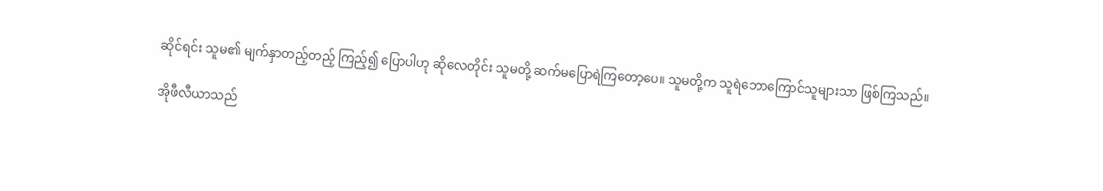ဆိုင်ရင်း သူမ၏ မျက်နှာတည့်တည့် ကြည့်၍ ပြောပါဟု ဆိုလေတိုင်း သူမတို့ ဆက်မပြောရဲကြတော့ပေ။ သူမတို့က သူရဲဘောကြောင်သူများသာ ဖြစ်ကြသည်။

အိုဖီလီယာသည်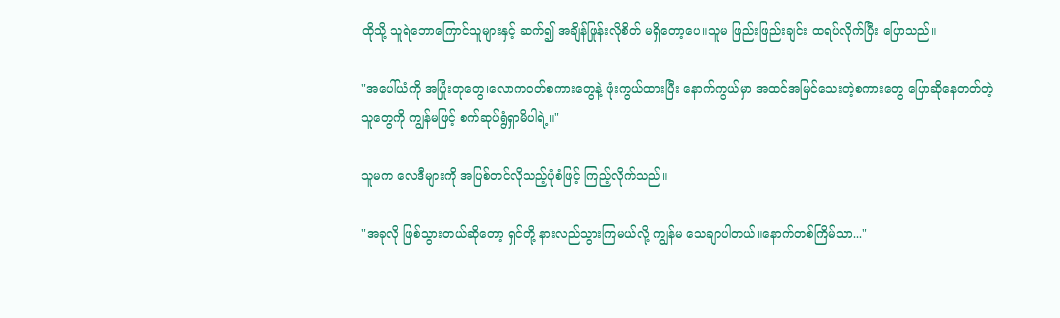ထိုသို့ သူရဲဘောကြောင်သူများနှင့် ဆက်၍ အချိန်ဖြုန်းလိုစိတ် မရှိတော့ပေ။သူမ ဖြည်းဖြည်းချင်း ထရပ်လိုက်ပြီး ပြောသည်။

"အပေါ်ယံကို အပြုံးတုတွေ၊လောကဝတ်စကားတွေနဲ့ ဖုံးကွယ်ထားပြီး နောက်ကွယ်မှာ အထင်အမြင်သေးတဲ့စကားတွေ ပြောဆိုနေတတ်တဲ့ သူတွေကို ကျွန်မဖြင့် စက်ဆုပ်ရွံရှာမိပါရဲ့။"

သူမက လေဒီများကို အပြစ်တင်လိုသည့်ပုံစံဖြင့် ကြည့်လိုက်သည်။

"အခုလို ဖြစ်သွားတယ်ဆိုတော့ ရှင်တို့ နားလည်သွားကြမယ်လို့ ကျွန်မ သေချာပါတယ်။နောက်တစ်ကြိမ်သာ..."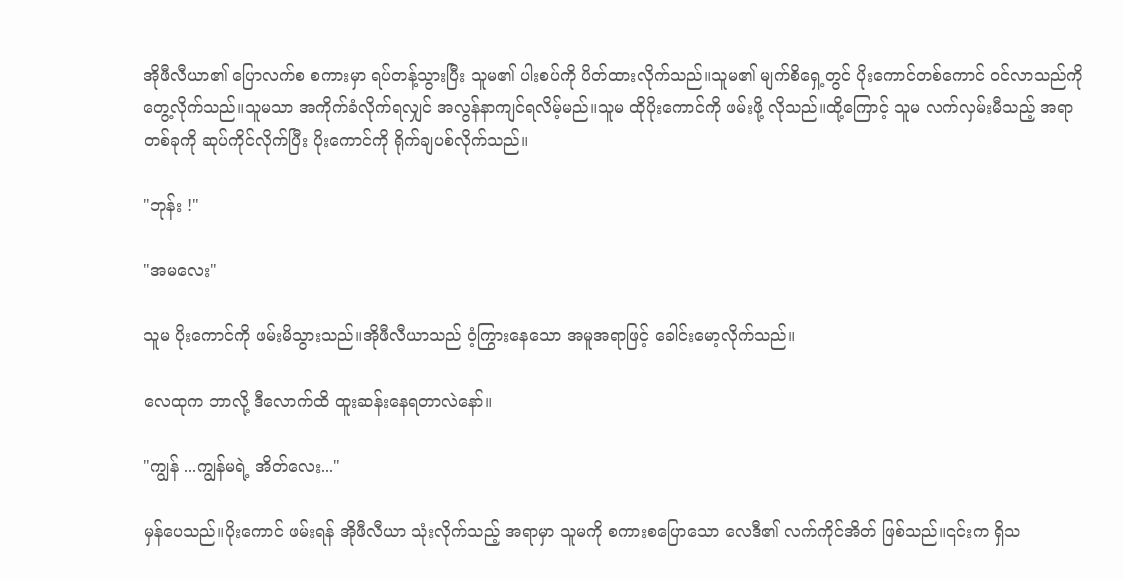အိုဖီလီယာ၏ ပြောလက်စ စကားမှာ ရပ်တန့်သွားပြီး သူမ၏ ပါးစပ်ကို ပိတ်ထားလိုက်သည်။သူမ၏ မျက်စိရှေ့တွင် ပိုးကောင်တစ်ကောင် ဝင်လာသည်ကို တွေ့လိုက်သည်။သူမသာ အကိုက်ခံလိုက်ရလျှင် အလွန်နာကျင်ရလိမ့်မည်။သူမ ထိုပိုးကောင်ကို ဖမ်းဖို့ လိုသည်။ထို့ကြောင့် သူမ လက်လှမ်းမီသည့် အရာတစ်ခုကို ဆုပ်ကိုင်လိုက်ပြီး ပိုးကောင်ကို ရိုက်ချပစ်လိုက်သည်။

"ဘုန်း !"

"အမလေး"

သူမ ပိုးကောင်ကို ဖမ်းမိသွားသည်။အိုဖီလီယာသည် ဝံ့ကြွားနေသော အမူအရာဖြင့် ခေါင်းမော့လိုက်သည်။

လေထုက ဘာလို့ ဒီလောက်ထိ ထူးဆန်းနေရတာလဲနော်။

"ကျွန် ...ကျွန်မရဲ့ အိတ်လေး..."

မှန်ပေသည်။ပိုးကောင် ဖမ်းရန် အိုဖီလီယာ သုံးလိုက်သည့် အရာမှာ သူမကို စကားစပြောသော လေဒီ၏ လက်ကိုင်အိတ် ဖြစ်သည်။၎င်းက ရှိသ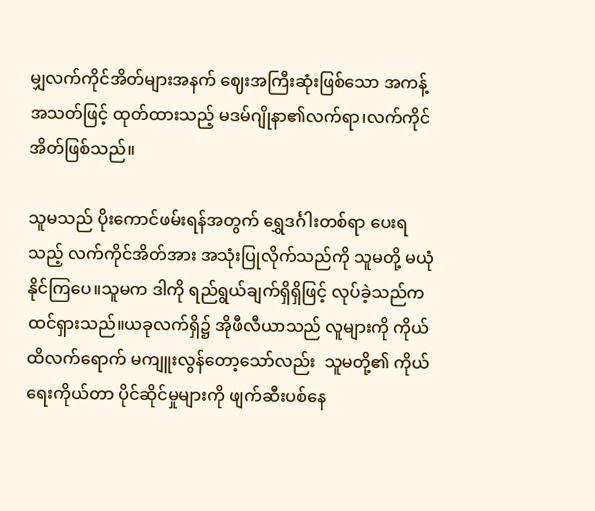မျှလက်ကိုင်အိတ်များအနက် ဈေးအကြီးဆုံးဖြစ်သော အကန့်အသတ်ဖြင့် ထုတ်ထားသည့် မဒမ်ဂျိုနာ၏လက်ရာ၊လက်ကိုင်အိတ်ဖြစ်သည်။

သူမသည် ပိုးကောင်ဖမ်းရန်အတွက် ရွှေဒင်္ဂါးတစ်ရာ ပေးရသည့် လက်ကိုင်အိတ်အား အသုံးပြုလိုက်သည်ကို သူမတို့ မယုံနိုင်ကြပေ။သူမက ဒါကို ရည်ရွယ်ချက်ရှိရှိဖြင့် လုပ်ခဲ့သည်က ထင်ရှားသည်။ယခုလက်ရှိ၌ အိုဖီလီယာသည် လူများကို ကိုယ်ထိလက်ရောက် မကျူးလွန်တော့သော်လည်း  သူမတို့၏ ကိုယ်ရေးကိုယ်တာ ပိုင်ဆိုင်မှုများကို ဖျက်ဆီးပစ်နေ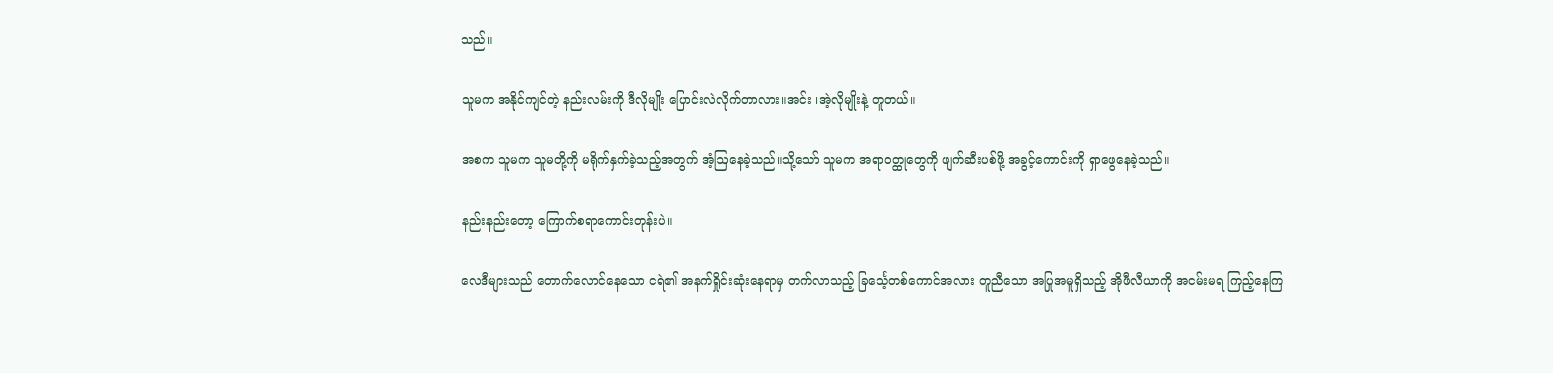သည်။

သူမက အနိုင်ကျင်တဲ့ နည်းလမ်းကို ဒီလိုမျိုး ပြောင်းလဲလိုက်တာလား။အင်း ၊အဲ့လိုမျိုးနဲ့ တူတယ်။

အစက သူမက သူမတို့ကို မရိုက်နှက်ခဲ့သည့်အတွက် အံ့ဩနေခဲ့သည်။သို့သော် သူမက အရာဝတ္ထုတွေကို ဖျက်ဆီးပစ်ဖို့ အခွင့်ကောင်းကို ရှာဖွေနေခဲ့သည်။

နည်းနည်းတော့ ကြောက်စရာကောင်းတုန်းပဲ။

လေဒီများသည် တောက်လောင်နေသော ငရဲ၏ အနက်ရှိုင်းဆုံးနေရာမှ တက်လာသည့် ခြင်္သေ့တစ်ကောင်အလား တူညီသော အပြုအမူရှိသည့် အိုဖီလီယာကို အငမ်းမရ ကြည့်နေကြ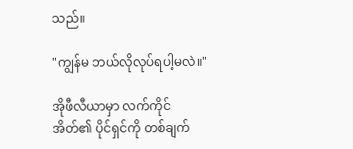သည်။

"ကျွန်မ ဘယ်လိုလုပ်ရပါ့မလဲ။"

အိုဖီလီယာမှာ လက်ကိုင်အိတ်၏ ပိုင်ရှင်ကို တစ်ချက်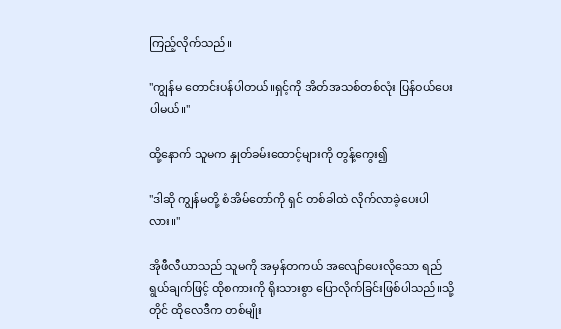ကြည့်လိုက်သည်။

"ကျွန်မ တောင်းပန်ပါတယ်။ရှင့်ကို အိတ်အသစ်တစ်လုံး ပြန်ဝယ်ပေးပါမယ်။"

ထို့နောက် သူမက နှုတ်ခမ်းထောင့်များကို တွန့်ကွေး၍

"ဒါဆို ကျွန်မတို့ စံအိမ်တော်ကို ရှင် တစ်ခါထဲ လိုက်လာခဲ့ပေးပါလား။"

အိုဖီလီယာသည် သူမကို အမှန်တကယ် အလျော်ပေးလိုသော ရည်ရွယ်ချက်ဖြင့် ထိုစကားကို ရိုးသားစွာ ပြောလိုက်ခြင်းဖြစ်ပါသည်။သို့တိုင် ထိုလေဒီက တစ်မျိုး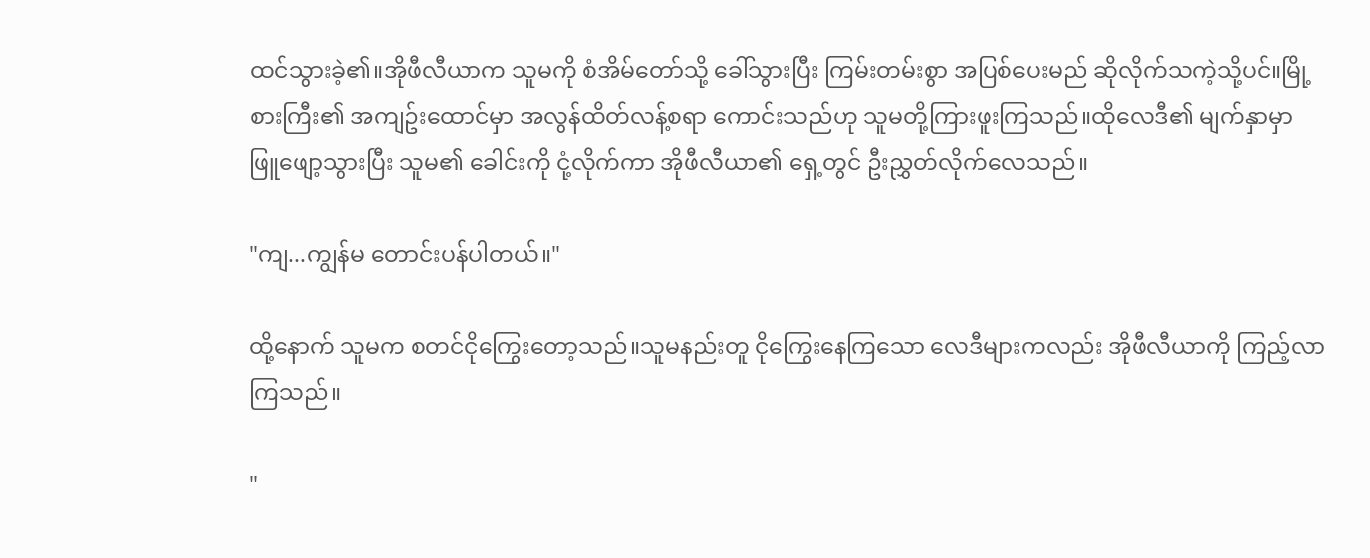ထင်သွားခဲ့၏။အိုဖီလီယာက သူမကို စံအိမ်တော်သို့ ခေါ်သွားပြီး ကြမ်းတမ်းစွာ အပြစ်ပေးမည် ဆိုလိုက်သကဲ့သို့ပင်။မြို့စားကြီး၏ အကျဥ်းထောင်မှာ အလွန်ထိတ်လန့်စရာ ကောင်းသည်ဟု သူမတို့ကြားဖူးကြသည်။ထိုလေဒီ၏ မျက်နှာမှာ ဖြူဖျော့သွားပြီး သူမ၏ ခေါင်းကို ငုံ့လိုက်ကာ အိုဖီလီယာ၏ ရှေ့တွင် ဦးညွှတ်လိုက်လေသည်။

"ကျ...ကျွန်မ တောင်းပန်ပါတယ်။"

ထို့နောက် သူမက စတင်ငိုကြွေးတော့သည်။သူမနည်းတူ ငိုကြွေးနေကြသော လေဒီများကလည်း အိုဖီလီယာကို ကြည့်လာကြသည်။

"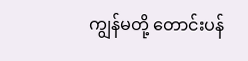ကျွန်မတို့ တောင်းပန်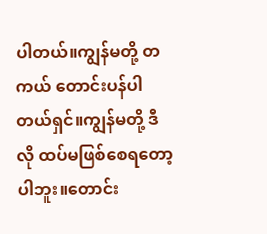ပါတယ်။ကျွန်မတို့ တကယ် တောင်းပန်ပါတယ်ရှင်။ကျွန်မတို့ ဒီလို ထပ်မဖြစ်စေရတော့ပါဘူး။တောင်း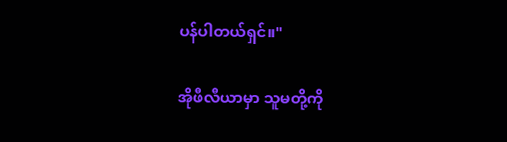ပန်ပါတယ်ရှင်။"

အိုဖီလီယာမှာ သူမတို့ကို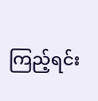ကြည့်ရင်း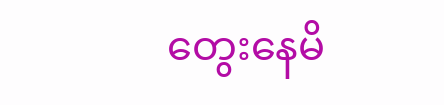တွေးနေမိ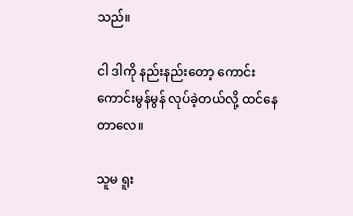သည်။

ငါ ဒါကို နည်းနည်းတော့ ကောင်းကောင်းမွန်မွန် လုပ်ခဲ့တယ်လို့ ထင်နေတာလေ။

သူမ ရူး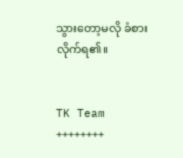သွားတော့မလို ခံစားလိုက်ရ၏။


TK Team
++++++++